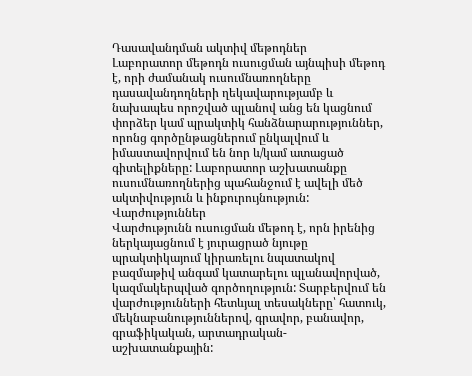Դասավանդման ակտիվ մեթոդներ
Լաբորատոր մեթոդն ուսուցման այնպիսի մեթոդ է, որի ժամանակ ուսումնառողները դասավանդողների ղեկավարությամբ և նախապես որոշված պլանով անց են կացնում փորձեր կամ պրակտիկ հանձնարարություններ, որոնց գործընթացներում ընկալվում և իմաստավորվում են նոր և/կամ ատացած գիտելիքները: Լաբորատոր աշխատանքը ուսումնառողներից պահանջում է ավելի մեծ ակտիվություն և ինքուրույնություն:
Վարժություններ
Վարժությունն ուսուցման մեթոդ է, որն իրենից ներկայացնում է յուրացրած նյութը պրակտիկայում կիրառելու նպատակով բազմաթիվ անգամ կատարելու պլանավորված, կազմակերպված գործողություն: Տարբերվում են վարժությունների հետևյալ տեսակները՝ հատուկ, մեկնաբանություններով, գրավոր, բանավոր, գրաֆիկական, արտադրական- աշխատանքային: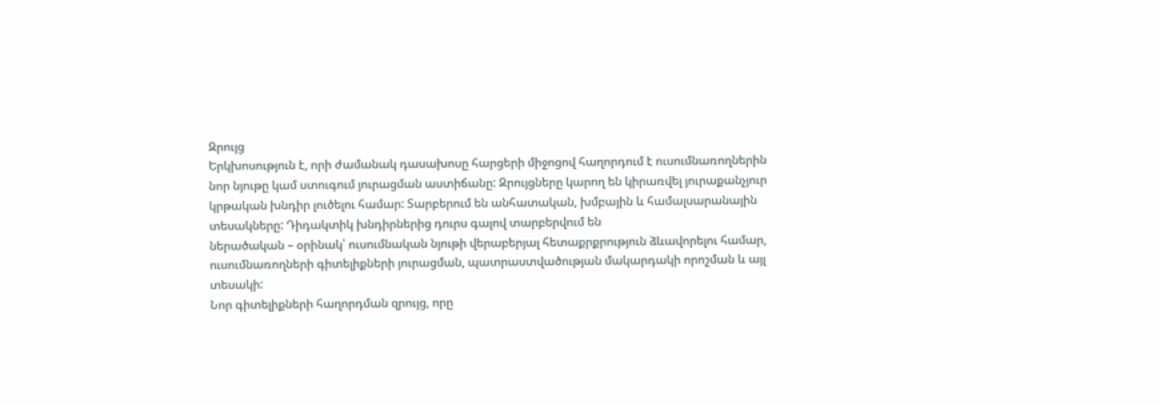Զրույց
Երկխոսություն է, որի ժամանակ դասախոսը հարցերի միջոցով հաղորդում է ուսումնառողներին նոր նյութը կամ ստուգում յուրացման աստիճանը: Զրույցները կարող են կիրառվել յուրաքանչյուր կրթական խնդիր լուծելու համար: Տարբերում են անհատական, խմբային և համալսարանային տեսակները: Դիդակտիկ խնդիրներից դուրս գալով տարբերվում են
ներածական – օրինակ՝ ուսումնական նյութի վերաբերյալ հետաքրքրություն ձևավորելու համար, ուսումնառողների գիտելիքների յուրացման, պատրաստվածության մակարդակի որոշման և այլ տեսակի:
Նոր գիտելիքների հաղորդման զրույց, որը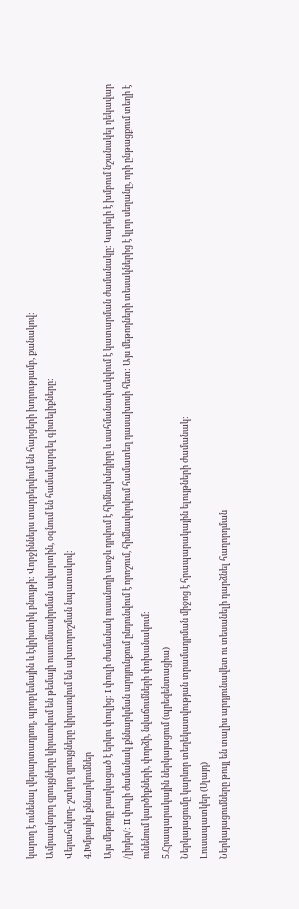կարող է ունենալ վերարտադրող, պրոբլեմային և էվրիստիկ բնույթի: Վորջիններս տարբերվում են հարցերի խորությամբ, քանակով:
Ամրապնդող զրույցները կիրառվում են թեմայի ուսումնասիրման ավարտին, օգնում են համակարգել գիտելիքները:
Վերահսկող- շտկող զրույցները կիրառվում են ախտորոշման նպատակով:
4.Խմբային քննարկումներ
Այս մեթոդը բաղկացած է երկու փուլից: I փուլի ժամանակ ուսանողի առջև դրվում է հիմնախնդիրը և սահմանափակվում է կատարման ժամանակը: Կարելի է խմբում նշանակել ղեկավար /լիդեր/: II փուլի ժամանակ քննարկման արդյունքում ընդունվում է որոշում, հիմնավորվում համատեղ դասախոսի հետ: Այս մեթոդների տեսակներից է կլոր սեղանը, որի ընթացքում տեղի է ունենում կարծիքների, փորձի, նվաճումների փոխանակում:
5.Հրապարակային ներկայացում (պրեզենտացիա)
Ներկայացումը կարևոր տեղեկատվության տրամադրման միջոց է հրապարակային ելույթների ժամանակ:
Լուսապատկեր (Սլայդ)
Ներկայացումները թույլ են տալիս արդյունավետ ու տեսանելի դարձնել հաղորդման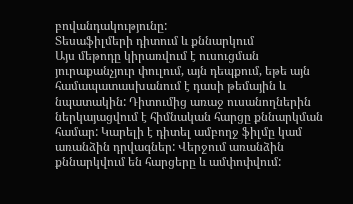բովանդակությունը:
Տեսաֆիլմերի դիտում և քննարկում
Այս մեթոդը կիրառվում է ուսուցման յուրաքանչյուր փուլում, այն դեպքում, եթե այն համապատասխանում է դասի թեմային և նպատակին: Դիտումից առաջ ուսանողներին ներկայացվում է հիմնական հարցը քննարկման համար: Կարելի է դիտել ամբողջ ֆիլմը կամ առանձին դրվագներ: Վերջում առանձին քննարկվում են հարցերը և ամփոփվում: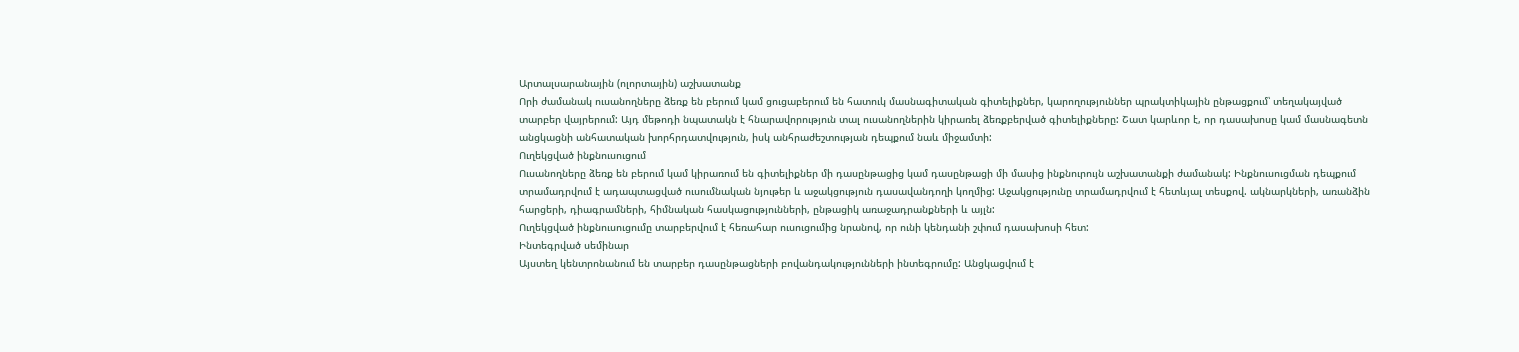Արտալսարանային (ոլորտային) աշխատանք
Որի ժամանակ ուսանողները ձեռք են բերում կամ ցուցաբերում են հատուկ մասնագիտական գիտելիքներ, կարողություններ պրակտիկային ընթացքում՝ տեղակայված տարբեր վայրերում: Այդ մեթոդի նպատակն է հնարավորություն տալ ուսանողներին կիրառել ձեռքբերված գիտելիքները: Շատ կարևոր է, որ դասախոսը կամ մասնագետն անցկացնի անհատական խորհրդատվություն, իսկ անհրաժեշտության դեպքում նաև միջամտի:
Ուղեկցված ինքնուսուցում
Ուսանողները ձեռք են բերում կամ կիրառում են գիտելիքներ մի դասընթացից կամ դասընթացի մի մասից ինքնուրույն աշխատանքի ժամանակ: Ինքնուսուցման դեպքում տրամադրվում է ադապտացված ուսումնական նյութեր և աջակցություն դասավանդողի կողմից: Աջակցությունը տրամադրվում է հետևյալ տեսքով. ակնարկների, առանձին հարցերի, դիագրամների, հիմնական հասկացությունների, ընթացիկ առաջադրանքների և այլն:
Ուղեկցված ինքնուսուցումը տարբերվում է հեռահար ուսուցումից նրանով, որ ունի կենդանի շփում դասախոսի հետ:
Ինտեգրված սեմինար
Այստեղ կենտրոնանում են տարբեր դասընթացների բովանդակությունների ինտեգրումը: Անցկացվում է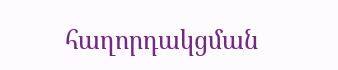հաղորդակցման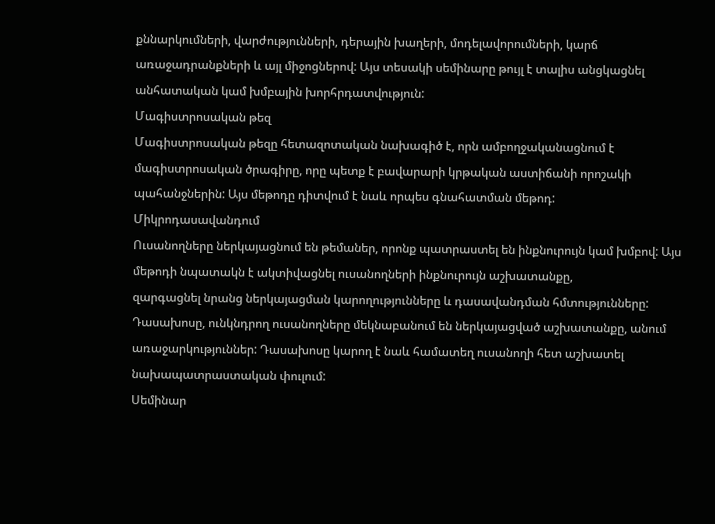քննարկումների, վարժությունների, դերային խաղերի, մոդելավորումների, կարճ առաջադրանքների և այլ միջոցներով: Այս տեսակի սեմինարը թույլ է տալիս անցկացնել անհատական կամ խմբային խորհրդատվություն:
Մագիստրոսական թեզ
Մագիստրոսական թեզը հետազոտական նախագիծ է, որն ամբողջականացնում է մագիստրոսական ծրագիրը, որը պետք է բավարարի կրթական աստիճանի որոշակի պահանջներին: Այս մեթոդը դիտվում է նաև որպես գնահատման մեթոդ:
Միկրոդասավանդում
Ուսանողները ներկայացնում են թեմաներ, որոնք պատրաստել են ինքնուրույն կամ խմբով: Այս մեթոդի նպատակն է ակտիվացնել ուսանողների ինքնուրույն աշխատանքը,
զարգացնել նրանց ներկայացման կարողությունները և դասավանդման հմտությունները: Դասախոսը, ունկնդրող ուսանողները մեկնաբանում են ներկայացված աշխատանքը, անում առաջարկություններ: Դասախոսը կարող է նաև համատեղ ուսանողի հետ աշխատել նախապատրաստական փուլում:
Սեմինար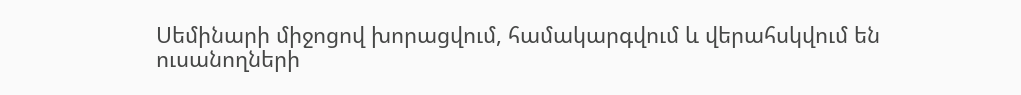Սեմինարի միջոցով խորացվում, համակարգվում և վերահսկվում են ուսանողների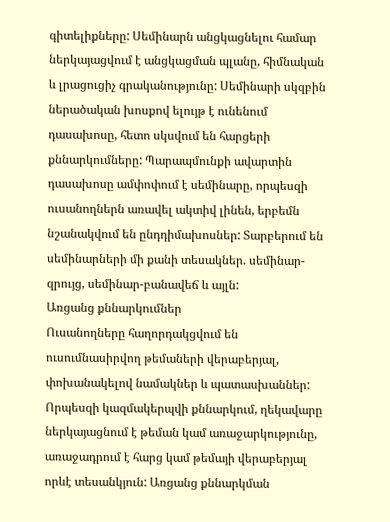գիտելիքները: Սեմինարն անցկացնելու համար ներկայացվում է անցկացման պլանը, հիմնական և լրացուցիչ գրականությունը: Սեմինարի սկզբին ներածական խոսքով ելույթ է ունենում դասախոսը, հետո սկսվում են հարցերի քննարկումները: Պարապմունքի ավարտին դասախոսը ամփոփում է սեմինարը, որպեսզի ուսանողներն առավել ակտիվ լինեն, երբեմն նշանակվում են ընդդիմախոսներ: Տարբերում են սեմինարների մի քանի տեսակներ. սեմինար-զրույց, սեմինար-բանավեճ և այլն:
Առցանց քննարկումներ
Ուսանողները հաղորդակցվում են ուսումնասիրվող թեմաների վերաբերյալ, փոխանակելով նամակներ և պատասխաններ:
Որպեսզի կազմակերպվի քննարկում, ղեկավարը ներկայացնում է թեման կամ առաջարկությունը, առաջադրում է հարց կամ թեմայի վերաբերյալ որևէ տեսանկյուն: Առցանց քննարկման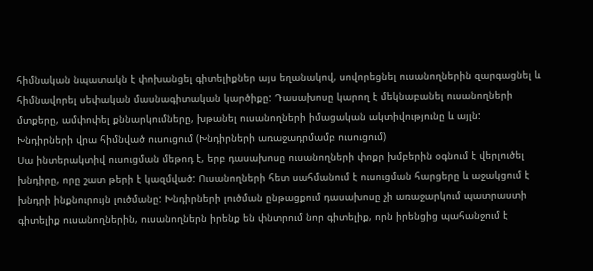հիմնական նպատակն է փոխանցել գիտելիքներ այս եղանակով, սովորեցնել ուսանողներին զարգացնել և հիմնավորել սեփական մասնագիտական կարծիքը: Դասախոսը կարող է մեկնաբանել ուսանողների մտքերը, ամփոփել քննարկումները, խթանել ուսանողների իմացական ակտիվությունը և այլն:
Խնդիրների վրա հիմնված ուսուցում (Խնդիրների առաջադրմամբ ուսուցում)
Սա ինտերակտիվ ուսուցման մեթոդ է, երբ դասախոսը ուսանողների փոքր խմբերին օգնում է վերլուծել խնդիրը, որը շատ թերի է կազմված: Ուսանողների հետ սահմանում է ուսուցման հարցերը և աջակցում է խնդրի ինքնուրույն լուծմանը: Խնդիրների լուծման ընթացքում դասախոսը չի առաջարկում պատրաստի գիտելիք ուսանողներին, ուսանողներն իրենք են փնտրում նոր գիտելիք, որն իրենցից պահանջում է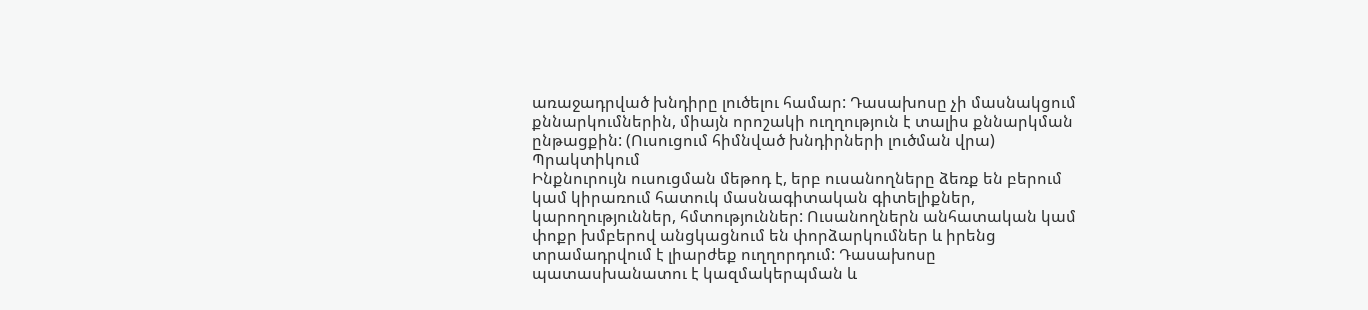առաջադրված խնդիրը լուծելու համար: Դասախոսը չի մասնակցում քննարկումներին, միայն որոշակի ուղղություն է տալիս քննարկման ընթացքին: (Ուսուցում հիմնված խնդիրների լուծման վրա)
Պրակտիկում
Ինքնուրույն ուսուցման մեթոդ է, երբ ուսանողները ձեռք են բերում կամ կիրառում հատուկ մասնագիտական գիտելիքներ, կարողություններ, հմտություններ: Ուսանողներն անհատական կամ փոքր խմբերով անցկացնում են փորձարկումներ և իրենց տրամադրվում է լիարժեք ուղղորդում: Դասախոսը պատասխանատու է կազմակերպման և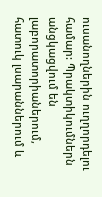ուսանողներին ուղղորդելու համար: Պրակտիկումներն անցկացվում են լաբորատորիաներում, հատուկ լսարաններում և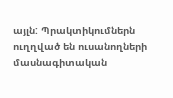այլն: Պրակտիկումներն ուղղված են ուսանողների մասնագիտական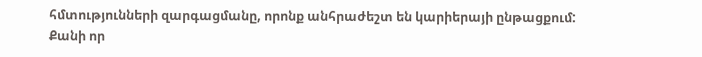հմտությունների զարգացմանը, որոնք անհրաժեշտ են կարիերայի ընթացքում: Քանի որ